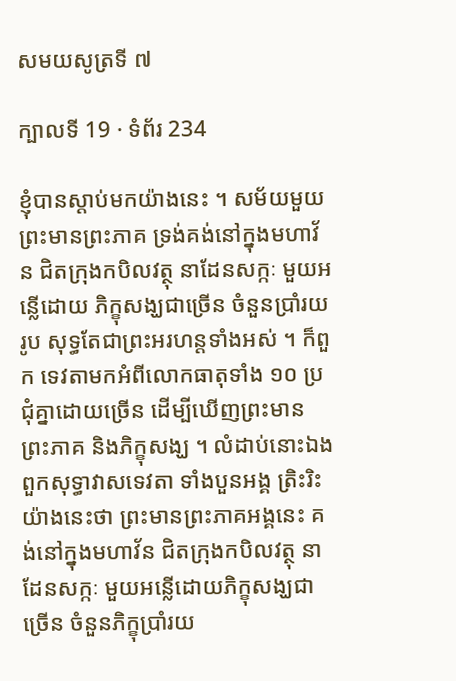សមយសូត្រទី ៧

ក្បាលទី 19 · ទំព័រ 234

ខ្ញុំបានស្តាប់មកយ៉ាងនេះ ។ សម័យមួយ ព្រះមានព្រះភាគ ទ្រង់គង់នៅក្នុងមហាវ័ន ជិតក្រុងកបិលវត្ថុ នាដែនសក្កៈ មួយអន្លើដោយ ភិក្ខុសង្ឃជាច្រើន ចំនួនប្រាំរយរូប សុទ្ធតែជាព្រះអរហន្តទាំងអស់ ។ ក៏ពួក ទេវតាមកអំពីលោកធាតុទាំង ១០ ប្រជុំគ្នាដោយច្រើន ដើម្បីឃើញព្រះមាន ព្រះភាគ និងភិក្ខុសង្ឃ ។ លំដាប់នោះឯង ពួកសុទ្ធាវាសទេវតា ទាំងបួនអង្គ ត្រិះរិះ យ៉ាងនេះថា ព្រះមានព្រះភាគអង្គនេះ គង់នៅក្នុងមហាវ័ន ជិតក្រុងកបិលវត្ថុ នាដែនសក្កៈ មួយអន្លើដោយភិក្ខុសង្ឃជាច្រើន ចំនួនភិក្ខុប្រាំរយ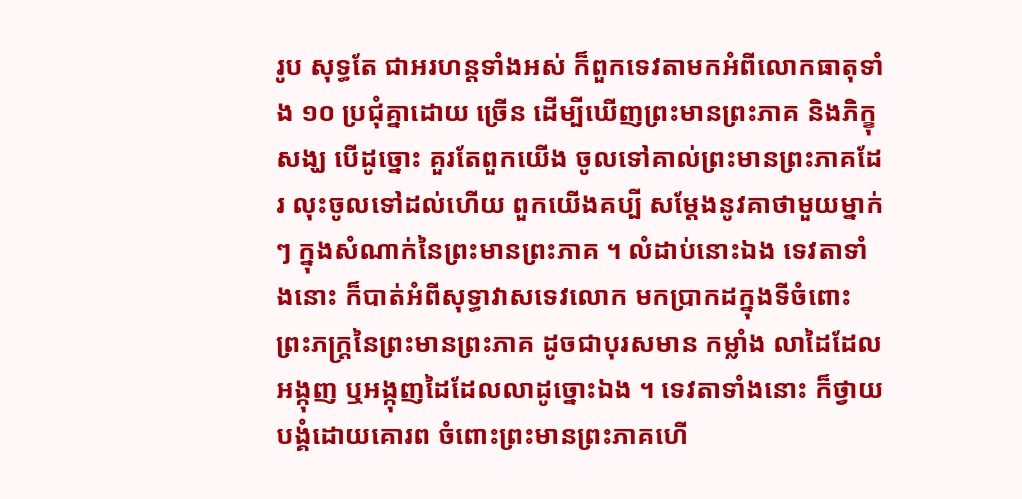រូប សុទ្ធតែ ជាអរហន្តទាំងអស់ ក៏ពួកទេវតាមកអំពីលោកធាតុទាំង ១០ ប្រជុំគ្នាដោយ ច្រើន ដើម្បីឃើញព្រះមានព្រះភាគ និងភិក្ខុសង្ឃ បើដូច្នោះ គួរតែពួកយើង ចូលទៅគាល់ព្រះមានព្រះភាគដែរ លុះចូលទៅដល់ហើយ ពួកយើងគប្បី សម្តែងនូវគាថាមួយម្នាក់ៗ ក្នុងសំណាក់នៃព្រះមានព្រះភាគ ។ លំដាប់នោះឯង ទេវតាទាំងនោះ ក៏បាត់អំពីសុទ្ធាវាសទេវលោក មកប្រាកដក្នុងទីចំពោះព្រះភក្ត្រនៃព្រះមានព្រះភាគ ដូចជាបុរសមាន កម្លាំង លាដៃដែលអង្កុញ ឬអង្កុញដៃដែលលាដូច្នោះឯង ។ ទេវតាទាំងនោះ ក៏ថ្វាយបង្គំដោយគោរព ចំពោះព្រះមានព្រះភាគហើ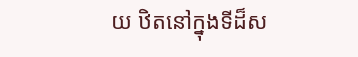យ ឋិតនៅក្នុងទីដ៏ស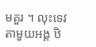មគួរ ។ លុះទេវតាមួយអង្គ ឋិ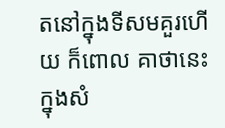តនៅក្នុងទីសមគួរហើយ ក៏ពោល គាថានេះ ក្នុងសំ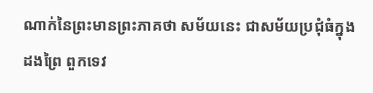ណាក់នៃព្រះមានព្រះភាគថា សម័យនេះ ជាសម័យប្រជុំធំក្នុងដងព្រៃ ពួកទេវ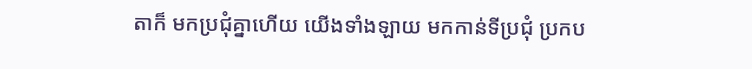តាក៏ មកប្រជុំគ្នាហើយ យើងទាំងឡាយ មកកាន់ទីប្រជុំ ប្រកប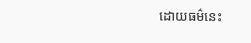ដោយធម៌នេះ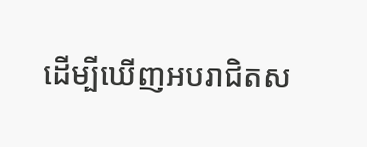ដើម្បីឃើញអបរាជិតស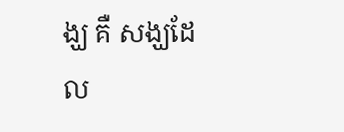ង្ឃ គឺ សង្ឃដែល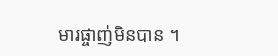មារផ្ចាញ់មិនបាន ។